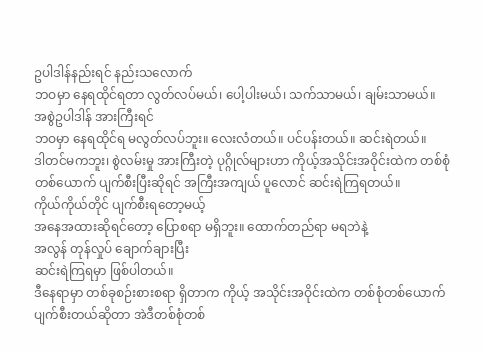ဥပါဒါန်နည်းရင် နည်းသလောက်
ဘဝမှာ နေရထိုင်ရတာ လွတ်လပ်မယ်၊ ပေါ့ပါးမယ်၊ သက်သာမယ်၊ ချမ်းသာမယ်။
အစွဲဥပါဒါန် အားကြီးရင်
ဘဝမှာ နေရထိုင်ရ မလွတ်လပ်ဘူး။ လေးလံတယ်။ ပင်ပန်းတယ်။ ဆင်းရဲတယ်။
ဒါတင်မကဘူး၊ စွဲလမ်းမှု အားကြီးတဲ့ ပုဂ္ဂိုလ်များဟာ ကိုယ့်အသိုင်းအဝိုင်းထဲက တစ်စုံတစ်ယောက် ပျက်စီးပြီးဆိုရင် အကြီးအကျယ် ပူလောင် ဆင်းရဲကြရတယ်။
ကိုယ်ကိုယ်တိုင် ပျက်စီးရတော့မယ့်
အနေအထားဆိုရင်တော့ ပြောစရာ မရှိဘူး။ ထောက်တည်ရာ မရဘဲနဲ့
အလွန် တုန်လှုပ် ချောက်ချားပြီး
ဆင်းရဲကြရမှာ ဖြစ်ပါတယ်။
ဒီနေရာမှာ တစ်ခုစဉ်းစားစရာ ရှိတာက ကိုယ့် အသိုင်းအဝိုင်းထဲက တစ်စုံတစ်ယောက် ပျက်စီးတယ်ဆိုတာ အဲဒီတစ်စုံတစ်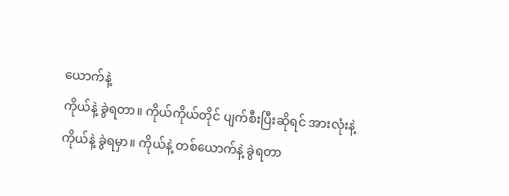ယောက်နဲ့
ကိုယ်နဲ့ ခွဲရတာ။ ကိုယ်ကိုယ်တိုင် ပျက်စီးပြီးဆိုရင် အားလုံးနဲ့
ကိုယ်နဲ့ ခွဲရမှာ။ ကိုယ်နဲ့ တစ်ယောက်နဲ့ ခွဲရတာ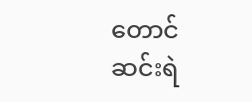တောင်
ဆင်းရဲ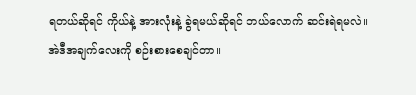ရတယ်ဆိုရင် ကိုယ်နဲ့ အားလုံးနဲ့ ခွဲရမယ်ဆိုရင် ဘယ်လောက် ဆင်းရဲရမလဲ။
အဲဒီအချက်လေးကို စဉ်းစားစေချင်တာ။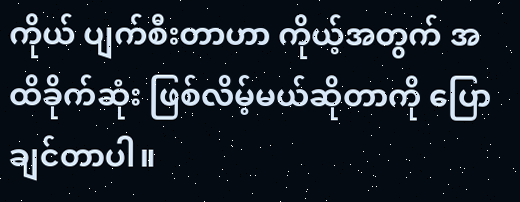ကိုယ် ပျက်စီးတာဟာ ကိုယ့်အတွက် အထိခိုက်ဆုံး ဖြစ်လိမ့်မယ်ဆိုတာကို ပြောချင်တာပါ။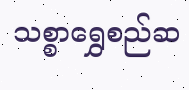သစ္စာရွှေစည်ဆ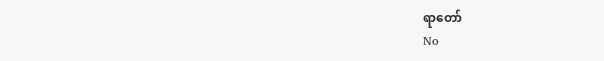ရာတော်
No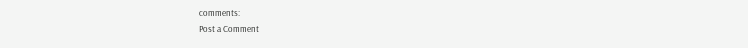comments:
Post a Comment